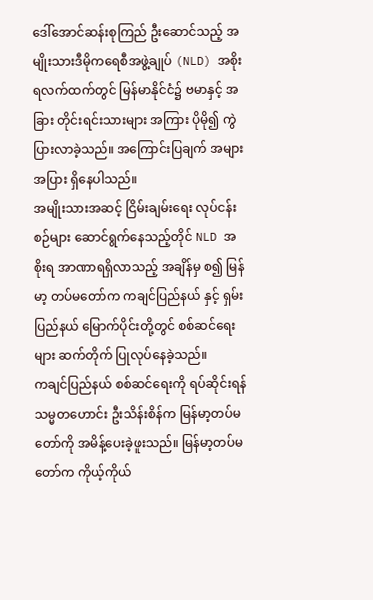ဒေါ်အောင်ဆန်းစုကြည် ဦးဆောင်သည့် အမျိုးသားဒီမိုကရေစီအဖွဲ့ချုပ် (NLD) အစိုးရလက်ထက်တွင် မြန်မာနိုင်ငံ၌ ဗမာနှင့် အခြား တိုင်းရင်းသားများ အကြား ပိုမို၍ ကွဲပြားလာခဲ့သည်။ အကြောင်းပြချက် အများအပြား ရှိနေပါသည်။
အမျိုးသားအဆင့် ငြိမ်းချမ်းရေး လုပ်ငန်းစဉ်များ ဆောင်ရွက်နေသည့်တိုင် NLD အစိုးရ အာဏာရရှိလာသည့် အချိန်မှ စ၍ မြန်မာ့ တပ်မတော်က ကချင်ပြည်နယ် နှင့် ရှမ်းပြည်နယ် မြောက်ပိုင်းတို့တွင် စစ်ဆင်ရေးများ ဆက်တိုက် ပြုလုပ်နေခဲ့သည်။
ကချင်ပြည်နယ် စစ်ဆင်ရေးကို ရပ်ဆိုင်းရန် သမ္မတဟောင်း ဦးသိန်းစိန်က မြန်မာ့တပ်မတော်ကို အမိန့်ပေးခဲ့ဖူးသည်။ မြန်မာ့တပ်မတော်က ကိုယ့်ကိုယ်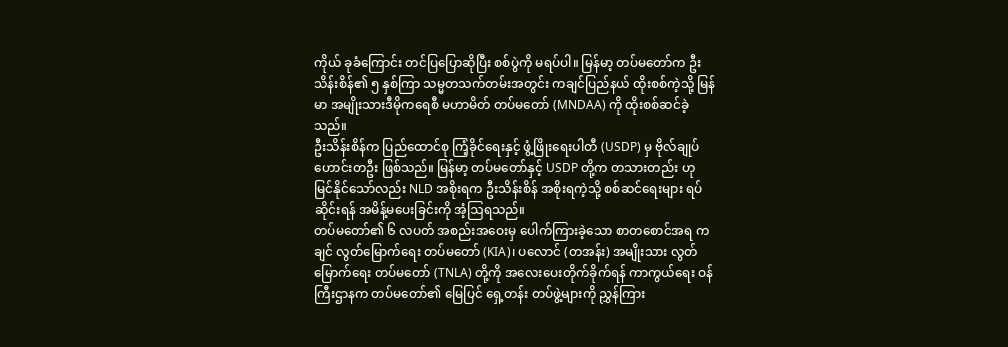ကိုယ် ခုခံကြောင်း တင်ပြပြောဆိုပြီး စစ်ပွဲကို မရပ်ပါ။ မြန်မာ့ တပ်မတော်က ဦးသိန်းစိန်၏ ၅ နှစ်ကြာ သမ္မတသက်တမ်းအတွင်း ကချင်ပြည်နယ် ထိုးစစ်ကဲ့သို့ မြန်မာ အမျိုးသားဒီမိုကရေစီ မဟာမိတ် တပ်မတော် (MNDAA) ကို ထိုးစစ်ဆင်ခဲ့သည်။
ဦးသိန်းစိန်က ပြည်ထောင်စု ကြံ့ခိုင်ရေးနှင့် ဖွံ့ဖြိုးရေးပါတီ (USDP) မှ ဗိုလ်ချုပ်ဟောင်းတဦး ဖြစ်သည်။ မြန်မာ့ တပ်မတော်နှင့် USDP တို့က တသားတည်း ဟု မြင်နိုင်သော်လည်း NLD အစိုးရက ဦးသိန်းစိန် အစိုးရကဲ့သို့ စစ်ဆင်ရေးများ ရပ်ဆိုင်းရန် အမိန့်မပေးခြင်းကို အံ့ဩရသည်။
တပ်မတော်၏ ၆ လပတ် အစည်းအဝေးမှ ပေါက်ကြားခဲ့သော စာတစောင်အရ ကချင် လွတ်မြောက်ရေး တပ်မတော် (KIA)၊ ပလောင် (တအန်း) အမျိုးသား လွတ်မြောက်ရေး တပ်မတော် (TNLA) တို့ကို အလေးပေးတိုက်ခိုက်ရန် ကာကွယ်ရေး ဝန်ကြီးဌာနက တပ်မတော်၏ မြေပြင် ရှေ့တန်း တပ်ဖွဲ့များကို ညွှန်ကြား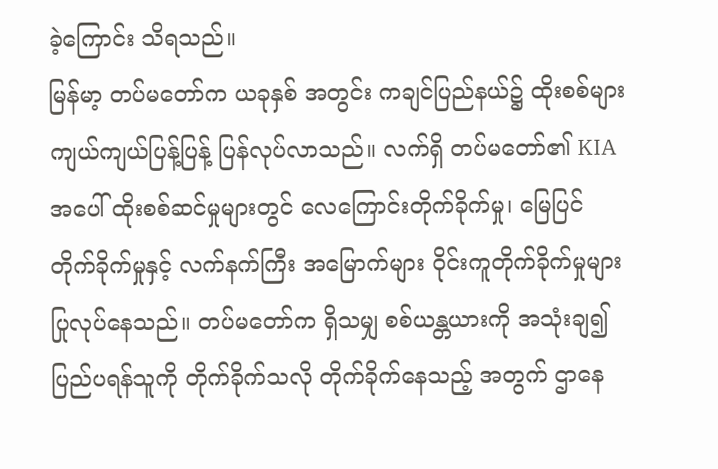ခဲ့ကြောင်း သိရသည်။
မြန်မာ့ တပ်မတော်က ယခုနှစ် အတွင်း ကချင်ပြည်နယ်၌ ထိုးစစ်များ ကျယ်ကျယ်ပြန့်ပြန့် ပြန်လုပ်လာသည်။ လက်ရှိ တပ်မတော်၏ KIA အပေါ် ထိုးစစ်ဆင်မှုများတွင် လေကြောင်းတိုက်ခိုက်မှု၊ မြေပြင်တိုက်ခိုက်မှုနှင့် လက်နက်ကြီး အမြောက်များ ဝိုင်းကူတိုက်ခိုက်မှုများ ပြုလုပ်နေသည်။ တပ်မတော်က ရှိသမျှ စစ်ယန္တယားကို အသုံးချ၍ ပြည်ပရန်သူကို တိုက်ခိုက်သလို တိုက်ခိုက်နေသည့် အတွက် ဌာနေ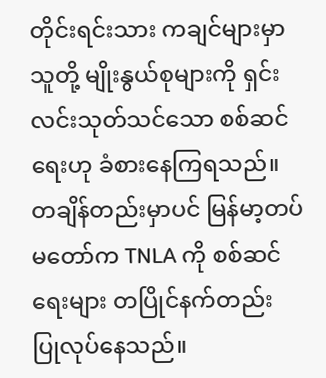တိုင်းရင်းသား ကချင်များမှာ သူတို့ မျိုးနွယ်စုများကို ရှင်းလင်းသုတ်သင်သော စစ်ဆင်ရေးဟု ခံစားနေကြရသည်။
တချိန်တည်းမှာပင် မြန်မာ့တပ်မတော်က TNLA ကို စစ်ဆင်ရေးများ တပြိုင်နက်တည်း ပြုလုပ်နေသည်။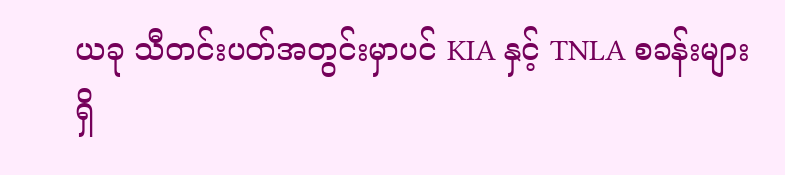ယခု သီတင်းပတ်အတွင်းမှာပင် KIA နှင့် TNLA စခန်းများရှိ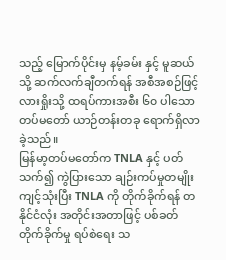သည့် မြောက်ပိုင်းမှ နမ့်ခမ်း နှင့် မူဆယ်သို့ ဆက်လက်ချီတက်ရန် အစီအစဉ်ဖြင့် လားရှိုးသို့ ထရပ်ကားအစီး ၆၀ ပါသော တပ်မတော် ယာဉ်တန်းတခု ရောက်ရှိလာခဲ့သည်။
မြန်မာ့တပ်မတော်က TNLA နှင့် ပတ်သက်၍ ကွဲပြားသော ချဉ်းကပ်မှုတမျိုး ကျင့်သုံးပြီး TNLA ကို တိုက်ခိုက်ရန် တနိုင်ငံလုံး အတိုင်းအတာဖြင့် ပစ်ခတ်တိုက်ခိုက်မှု ရပ်စဲရေး သ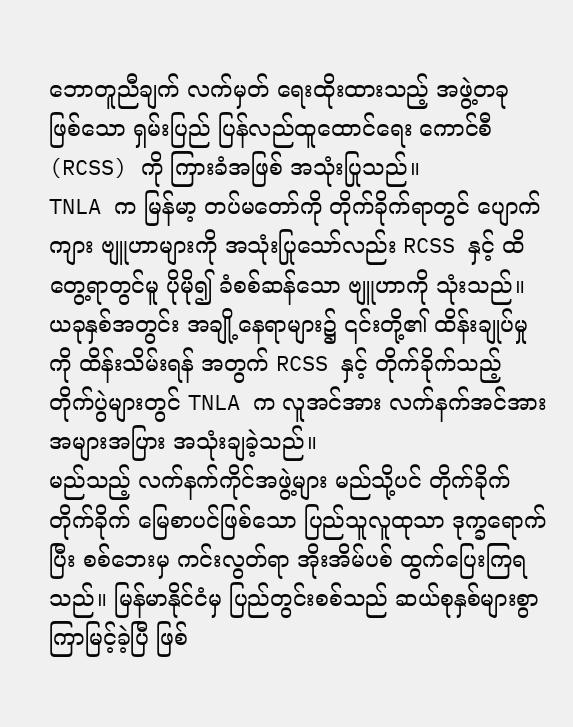ဘောတူညီချက် လက်မှတ် ရေးထိုးထားသည့် အဖွဲ့တခု ဖြစ်သော ရှမ်းပြည် ပြန်လည်ထူထောင်ရေး ကောင်စီ (RCSS) ကို ကြားခံအဖြစ် အသုံးပြုသည်။
TNLA က မြန်မာ့ တပ်မတော်ကို တိုက်ခိုက်ရာတွင် ပျောက်ကျား ဗျူဟာများကို အသုံးပြုသော်လည်း RCSS နှင့် ထိတွေ့ရာတွင်မူ ပိုမို၍ ခံစစ်ဆန်သော ဗျူဟာကို သုံးသည်။ ယခုနှစ်အတွင်း အချို့နေရာများ၌ ၎င်းတို့၏ ထိန်းချုပ်မှုကို ထိန်းသိမ်းရန် အတွက် RCSS နှင့် တိုက်ခိုက်သည့် တိုက်ပွဲများတွင် TNLA က လူအင်အား လက်နက်အင်အား အများအပြား အသုံးချခဲ့သည်။
မည်သည့် လက်နက်ကိုင်အဖွဲ့များ မည်သို့ပင် တိုက်ခိုက် တိုက်ခိုက် မြေစာပင်ဖြစ်သော ပြည်သူလူထုသာ ဒုက္ခရောက်ပြီး စစ်ဘေးမှ ကင်းလွတ်ရာ အိုးအိမ်ပစ် ထွက်ပြေးကြရသည်။ မြန်မာနိုင်ငံမှ ပြည်တွင်းစစ်သည် ဆယ်စုနှစ်များစွာ ကြာမြင့်ခဲ့ပြီ ဖြစ်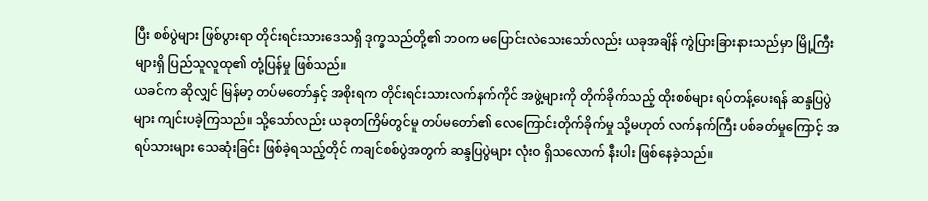ပြီး စစ်ပွဲများ ဖြစ်ပွားရာ တိုင်းရင်းသားဒေသရှိ ဒုက္ခသည်တို့၏ ဘဝက မပြောင်းလဲသေးသော်လည်း ယခုအချိန် ကွဲပြားခြားနားသည်မှာ မြို့ကြီးများရှိ ပြည်သူလူထု၏ တုံ့ပြန်မှု ဖြစ်သည်။
ယခင်က ဆိုလျှင် မြန်မာ့ တပ်မတော်နှင့် အစိုးရက တိုင်းရင်းသားလက်နက်ကိုင် အဖွဲ့များကို တိုက်ခိုက်သည့် ထိုးစစ်များ ရပ်တန့်ပေးရန် ဆန္ဒပြပွဲများ ကျင်းပခဲ့ကြသည်။ သို့သော်လည်း ယခုတကြိမ်တွင်မူ တပ်မတော်၏ လေကြောင်းတိုက်ခိုက်မှု သို့မဟုတ် လက်နက်ကြီး ပစ်ခတ်မှုကြောင့် အရပ်သားများ သေဆုံးခြင်း ဖြစ်ခဲ့ရသည့်တိုင် ကချင်စစ်ပွဲအတွက် ဆန္ဒပြပွဲများ လုံးဝ ရှိသလောက် နီးပါး ဖြစ်နေခဲ့သည်။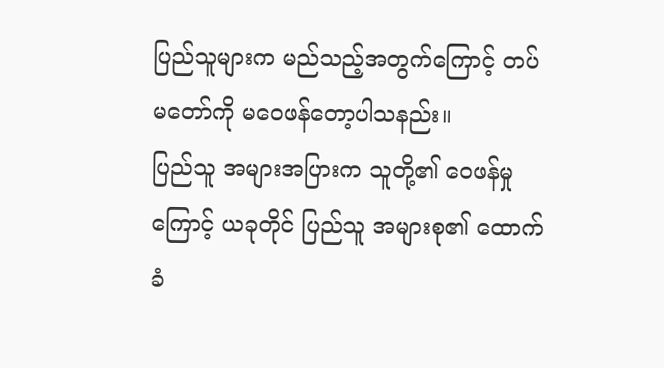ပြည်သူများက မည်သည့်အတွက်ကြောင့် တပ်မတော်ကို မဝေဖန်တော့ပါသနည်း။
ပြည်သူ အများအပြားက သူတို့၏ ဝေဖန်မှုကြောင့် ယခုတိုင် ပြည်သူ အများစု၏ ထောက်ခံ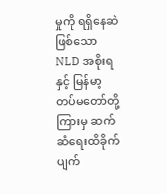မှုကို ရရှိနေဆဲ ဖြစ်သော NLD အစိုးရနှင့် မြန်မာ့ တပ်မတော်တို့ ကြားမှ ဆက်ဆံရေးထိခိုက် ပျက်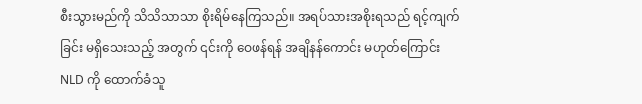စီးသွားမည်ကို သိသိသာသာ စိုးရိမ်နေကြသည်။ အရပ်သားအစိုးရသည် ရင့်ကျက်ခြင်း မရှိသေးသည့် အတွက် ၎င်းကို ဝေဖန်ရန် အချိနန်ကောင်း မဟုတ်ကြောင်း NLD ကို ထောက်ခံသူ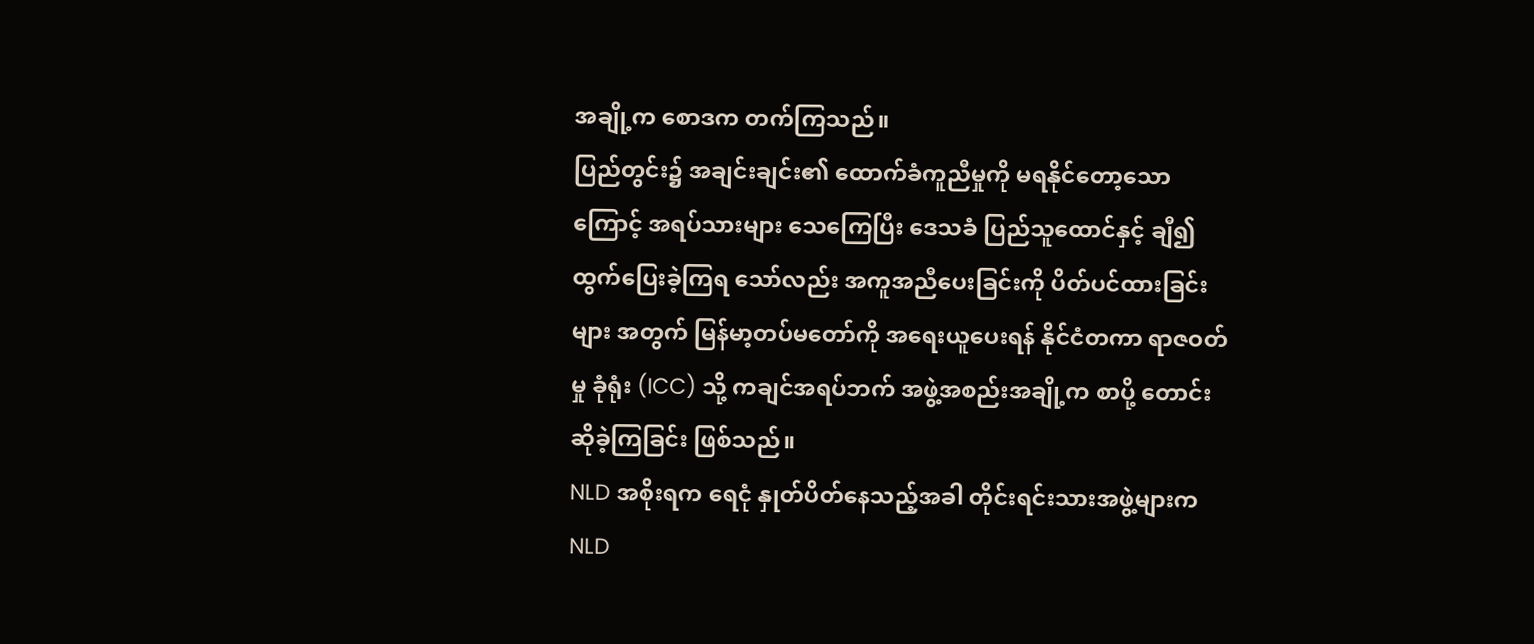အချို့က စောဒက တက်ကြသည်။
ပြည်တွင်း၌ အချင်းချင်း၏ ထောက်ခံကူညီမှုကို မရနိုင်တော့သောကြောင့် အရပ်သားများ သေကြေပြီး ဒေသခံ ပြည်သူထောင်နှင့် ချီ၍ ထွက်ပြေးခဲ့ကြရ သော်လည်း အကူအညီပေးခြင်းကို ပိတ်ပင်ထားခြင်းများ အတွက် မြန်မာ့တပ်မတော်ကို အရေးယူပေးရန် နိုင်ငံတကာ ရာဇဝတ်မှု ခုံရုံး (ICC) သို့ ကချင်အရပ်ဘက် အဖွဲ့အစည်းအချို့က စာပို့ တောင်းဆိုခဲ့ကြခြင်း ဖြစ်သည်။
NLD အစိုးရက ရေငုံ နှုတ်ပိတ်နေသည့်အခါ တိုင်းရင်းသားအဖွဲ့များက NLD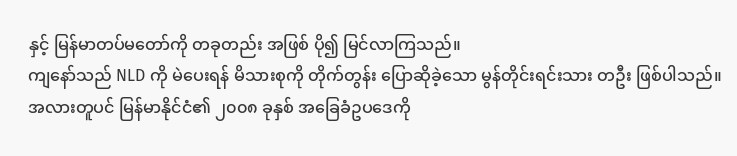နှင့် မြန်မာတပ်မတော်ကို တခုတည်း အဖြစ် ပို၍ မြင်လာကြသည်။
ကျနော်သည် NLD ကို မဲပေးရန် မိသားစုကို တိုက်တွန်း ပြောဆိုခဲ့သော မွန်တိုင်းရင်းသား တဦး ဖြစ်ပါသည်။ အလားတူပင် မြန်မာနိုင်ငံ၏ ၂၀၀၈ ခုနှစ် အခြေခံဥပဒေကို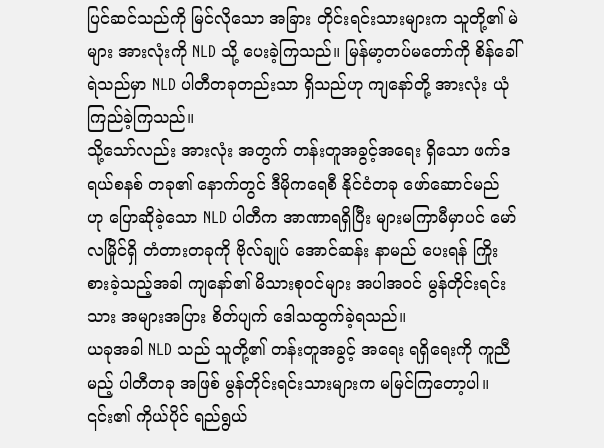ပြင်ဆင်သည်ကို မြင်လိုသော အခြား တိုင်းရင်းသားများက သူတို့၏ မဲများ အားလုံးကို NLD သို့ ပေးခဲ့ကြသည်။ မြန်မာ့တပ်မတော်ကို စိန်ခေါ်ရဲသည်မှာ NLD ပါတီတခုတည်းသာ ရှိသည်ဟု ကျနော်တို့ အားလုံး ယုံကြည်ခဲ့ကြသည်။
သို့သော်လည်း အားလုံး အတွက် တန်းတူအခွင့်အရေး ရှိသော ဖက်ဒရယ်စနစ် တခု၏ နောက်တွင် ဒီမိုကရေစီ နိုင်ငံတခု ဖော်ဆောင်မည် ဟု ပြောဆိုခဲ့သော NLD ပါတီက အာဏာရရှိပြီး များမကြာမီမှာပင် မော်လမြိုင်ရှိ တံတားတခုကို ဗိုလ်ချုပ် အောင်ဆန်း နာမည် ပေးရန် ကြိုးစားခဲ့သည့်အခါ ကျနော်၏ မိသားစုဝင်များ အပါအဝင် မွန်တိုင်းရင်းသား အများအပြား စိတ်ပျက် ဒေါသထွက်ခဲ့ရသည်။
ယခုအခါ NLD သည် သူတို့၏ တန်းတူအခွင့် အရေး ရရှိရေးကို ကူညီမည့် ပါတီတခု အဖြစ် မွန်တိုင်းရင်းသားများက မမြင်ကြတော့ပါ။ ၎င်း၏ ကိုယ်ပိုင် ရည်ရွယ်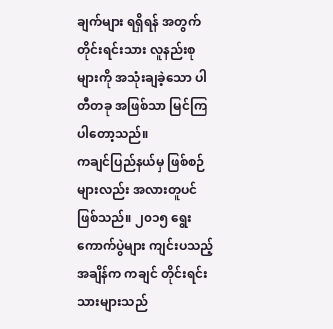ချက်များ ရရှိရန် အတွက် တိုင်းရင်းသား လူနည်းစုများကို အသုံးချခဲ့သော ပါတီတခု အဖြစ်သာ မြင်ကြပါတော့သည်။
ကချင်ပြည်နယ်မှ ဖြစ်စဉ်များလည်း အလားတူပင် ဖြစ်သည်။ ၂၀၁၅ ရွေးကောက်ပွဲများ ကျင်းပသည့် အချိန်က ကချင် တိုင်းရင်းသားများသည်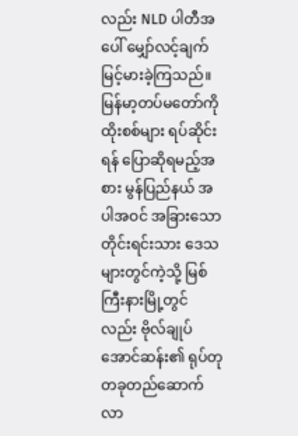လည်း NLD ပါတီအပေါ် မျှော်လင့်ချက် မြင့်မားခဲ့ကြသည်။ မြန်မာ့တပ်မတော်ကို ထိုးစစ်များ ရပ်ဆိုင်းရန် ပြောဆိုရမည့်အစား မွန်ပြည်နယ် အပါအဝင် အခြားသော တိုင်းရင်းသား ဒေသများတွင်ကဲ့သို့ မြစ်ကြီးနားမြို့တွင်လည်း ဗိုလ်ချုပ် အောင်ဆန်း၏ ရုပ်တု တခုတည်ဆောက်လာ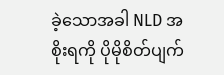ခဲ့သောအခါ NLD အစိုးရကို ပိုမိုစိတ်ပျက်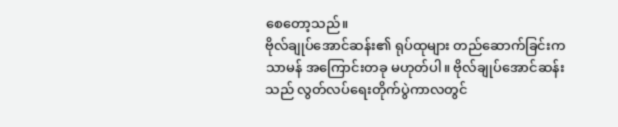စေတော့သည်။
ဗိုလ်ချုပ်အောင်ဆန်း၏ ရုပ်ထုများ တည်ဆောက်ခြင်းက သာမန် အကြောင်းတခု မဟုတ်ပါ။ ဗိုလ်ချုပ်အောင်ဆန်းသည် လွတ်လပ်ရေးတိုက်ပွဲကာလတွင်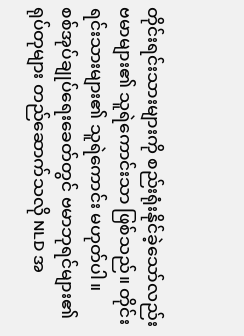တိုင်းရင်းသားများကို စည်းရုံးနိုင်ခဲ့သော်လည်း ဗမာများ၏ သူရဲကောင်းသာ ဖြစ်သည်။ တိုင်းရင်းသားများ၏ သူရဲကောင်း မဟုတ်ပါ။
စစ်အုပ်ချုပ်ရေးခေတ်တွင် ဗမာဘုရင်များ၏ ရုပ်တုများ တည်ဆောက်သလို NLD အ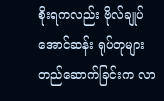စိုးရကလည်း ဗိုလ်ချုပ်အောင်ဆန်း ရုပ်တုများ တည်ဆောက်ခြင်းက လာ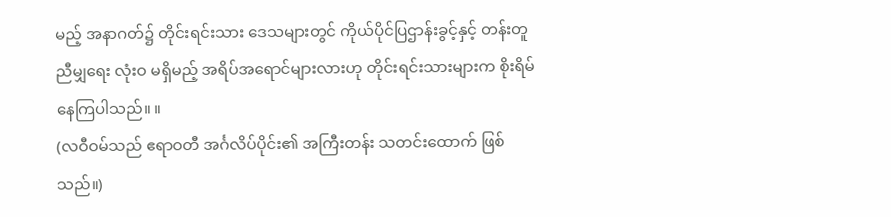မည့် အနာဂတ်၌ တိုင်းရင်းသား ဒေသများတွင် ကိုယ်ပိုင်ပြဌာန်းခွင့်နှင့် တန်းတူညီမျှရေး လုံးဝ မရှိမည့် အရိပ်အရောင်များလားဟု တိုင်းရင်းသားများက စိုးရိမ်နေကြပါသည်။ ။
(လဝီဝမ်သည် ဧရာဝတီ အင်္ဂလိပ်ပိုင်း၏ အကြီးတန်း သတင်းထောက် ဖြစ်သည်။)